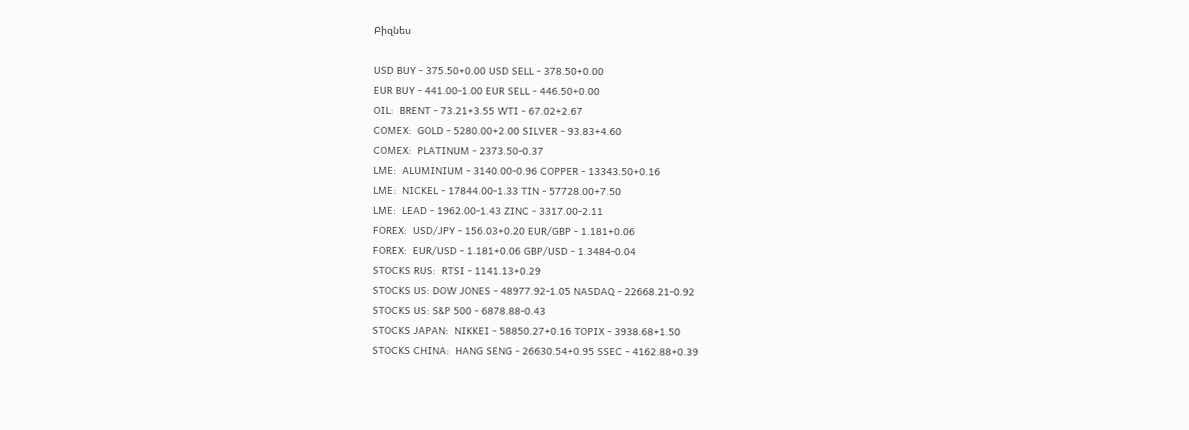Բիզնես

USD BUY - 375.50+0.00 USD SELL - 378.50+0.00
EUR BUY - 441.00-1.00 EUR SELL - 446.50+0.00
OIL:  BRENT - 73.21+3.55 WTI - 67.02+2.67
COMEX:  GOLD - 5280.00+2.00 SILVER - 93.83+4.60
COMEX:  PLATINUM - 2373.50-0.37
LME:  ALUMINIUM - 3140.00-0.96 COPPER - 13343.50+0.16
LME:  NICKEL - 17844.00-1.33 TIN - 57728.00+7.50
LME:  LEAD - 1962.00-1.43 ZINC - 3317.00-2.11
FOREX:  USD/JPY - 156.03+0.20 EUR/GBP - 1.181+0.06
FOREX:  EUR/USD - 1.181+0.06 GBP/USD - 1.3484-0.04
STOCKS RUS:  RTSI - 1141.13+0.29
STOCKS US: DOW JONES - 48977.92-1.05 NASDAQ - 22668.21-0.92
STOCKS US: S&P 500 - 6878.88-0.43
STOCKS JAPAN:  NIKKEI - 58850.27+0.16 TOPIX - 3938.68+1.50
STOCKS CHINA:  HANG SENG - 26630.54+0.95 SSEC - 4162.88+0.39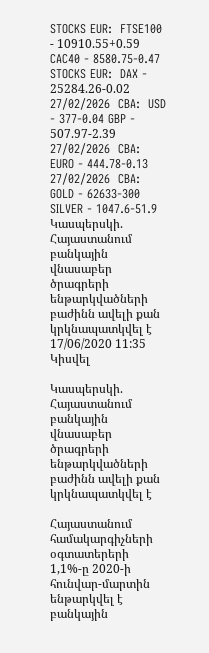STOCKS EUR:  FTSE100 - 10910.55+0.59 CAC40 - 8580.75-0.47
STOCKS EUR:  DAX - 25284.26-0.02
27/02/2026  CBA:  USD - 377-0.04 GBP - 507.97-2.39
27/02/2026  CBA:  EURO - 444.78-0.13
27/02/2026  CBA:  GOLD - 62633-300 SILVER - 1047.6-51.9
Կասպերսկի. Հայաստանում բանկային վնասաբեր ծրագրերի ենթարկվածների բաժինն ավելի քան կրկնապատկվել է
17/06/2020 11:35
Կիսվել

Կասպերսկի. Հայաստանում բանկային վնասաբեր ծրագրերի ենթարկվածների բաժինն ավելի քան կրկնապատկվել է

Հայաստանում համակարգիչների օգտատերերի 1,1%-ը 2020-ի հունվար-մարտին ենթարկվել է բանկային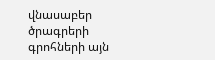վնասաբեր ծրագրերի գրոհների այն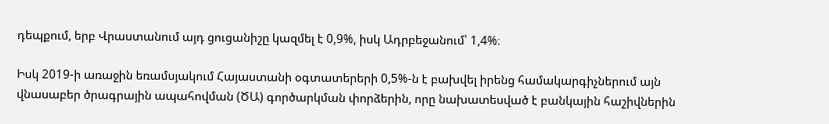դեպքում, երբ Վրաստանում այդ ցուցանիշը կազմել է 0,9%, իսկ Ադրբեջանում՝ 1,4%։

Իսկ 2019-ի առաջին եռամսյակում Հայաստանի օգտատերերի 0,5%-ն է բախվել իրենց համակարգիչներում այն վնասաբեր ծրագրային ապահովման (ԾԱ) գործարկման փորձերին, որը նախատեսված է բանկային հաշիվներին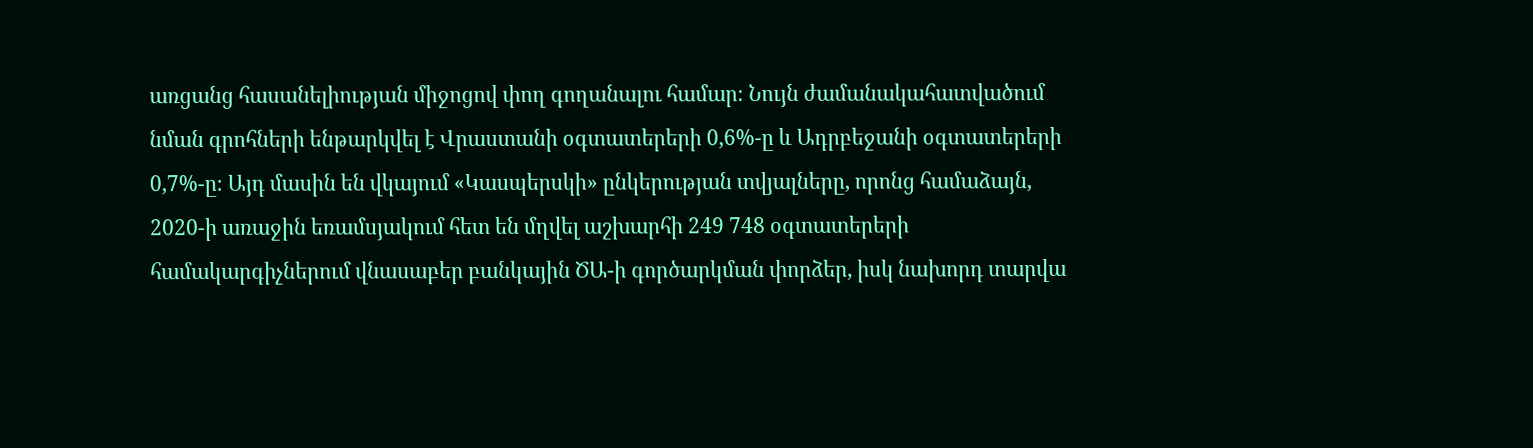առցանց հասանելիության միջոցով փող գողանալու համար։ Նույն ժամանակահատվածում նման գրոհների ենթարկվել է Վրաստանի օգտատերերի 0,6%-ը և Ադրբեջանի օգտատերերի 0,7%-ը։ Այդ մասին են վկայում «Կասպերսկի» ընկերության տվյալները, որոնց համաձայն, 2020-ի առաջին եռամսյակում հետ են մղվել աշխարհի 249 748 օգտատերերի համակարգիչներում վնասաբեր բանկային ԾԱ-ի գործարկման փորձեր, իսկ նախորդ տարվա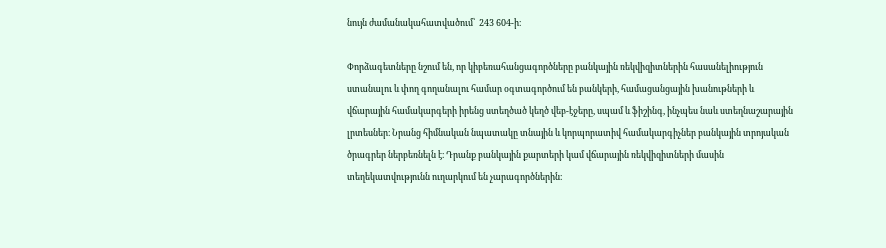նույն ժամանակահատվածում՝  243 604-ի։

Փորձագետները նշում են, որ կիբեռահանցագործները բանկային ռեկվիզիտներին հասանելիություն ստանալու և փող գողանալու համար օգտագործում են բանկերի, համացանցային խանութների և վճարային համակարգերի իրենց ստեղծած կեղծ վեբ-էջերը, սպամ և ֆիշինգ, ինչպես նաև ստեղնաշարային լրտեսներ։ Նրանց հիմնական նպատակը տնային և կորպորատիվ համակարգիչներ բանկային տրոյական ծրագրեր ներբեռնելն է։ Դրանք բանկային քարտերի կամ վճարային ռեկվիզիտների մասին տեղեկատվությունն ուղարկում են չարագործներին։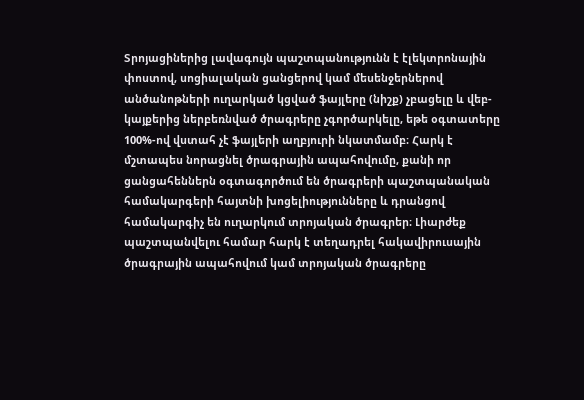Տրոյացիներից լավագույն պաշտպանությունն է էլեկտրոնային փոստով, սոցիալական ցանցերով կամ մեսենջերներով անծանոթների ուղարկած կցված ֆայլերը (նիշք) չբացելը և վեբ-կայքերից ներբեռնված ծրագրերը չգործարկելը, եթե օգտատերը  100%-ով վստահ չէ ֆայլերի աղբյուրի նկատմամբ։ Հարկ է մշտապես նորացնել ծրագրային ապահովումը, քանի որ ցանցահեններն օգտագործում են ծրագրերի պաշտպանական համակարգերի հայտնի խոցելիությունները և դրանցով համակարգիչ են ուղարկում տրոյական ծրագրեր։ Լիարժեք պաշտպանվելու համար հարկ է տեղադրել հակավիրուսային ծրագրային ապահովում կամ տրոյական ծրագրերը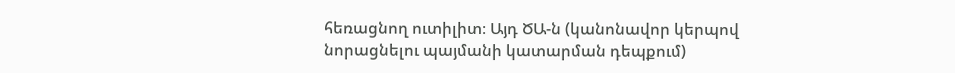հեռացնող ուտիլիտ։ Այդ ԾԱ-ն (կանոնավոր կերպով նորացնելու պայմանի կատարման դեպքում)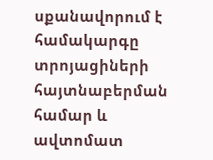սքանավորում է համակարգը տրոյացիների հայտնաբերման համար և ավտոմատ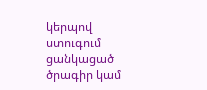կերպով ստուգում ցանկացած ծրագիր կամ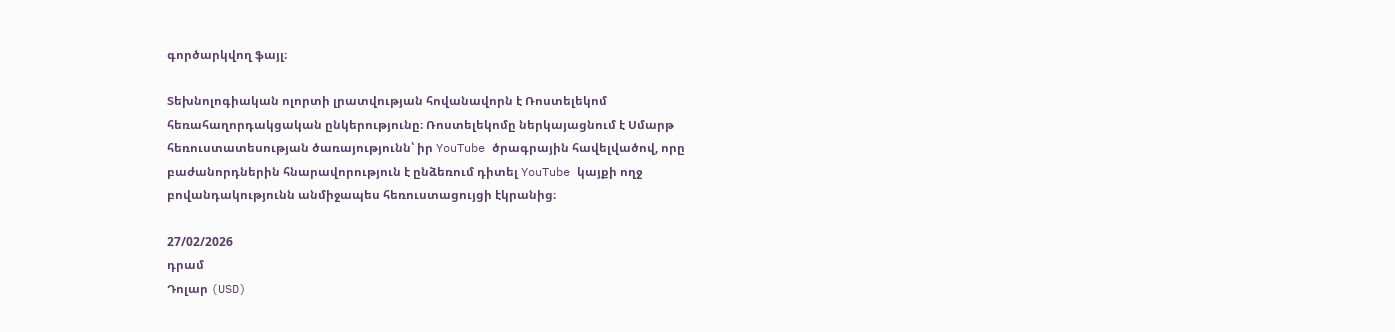գործարկվող ֆայլ։

Տեխնոլոգիական ոլորտի լրատվության հովանավորն է Ռոստելեկոմ հեռահաղորդակցական ընկերությունը։ Ռոստելեկոմը ներկայացնում է Սմարթ հեռուստատեսության ծառայությունն՝ իր YouTube ծրագրային հավելվածով, որը բաժանորդներին հնարավորություն է ընձեռում դիտել YouTube կայքի ողջ բովանդակությունն անմիջապես հեռուստացույցի էկրանից։

27/02/2026
դրամ
Դոլար (USD)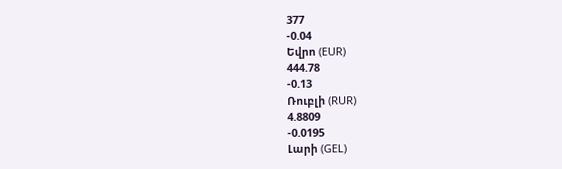377
-0.04
Եվրո (EUR)
444.78
-0.13
Ռուբլի (RUR)
4.8809
-0.0195
Լարի (GEL)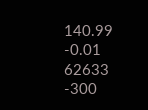140.99
-0.01
62633
-300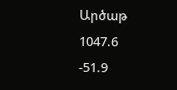Արծաթ
1047.6
-51.9